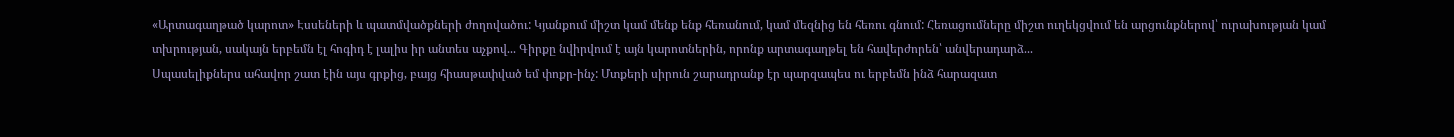«Արտագաղթած կարոտ» Էսսեների և պատմվածքների ժողովածու: Կյանքում միշտ կամ մենք ենք հեռանում, կամ մեզնից են հեռու գնում: Հեռացումները միշտ ուղեկցվում են արցունքներով՝ ուրախության կամ տխրության, սակայն երբեմն էլ հոգիդ է լալիս իր անտես աչքով... Գիրքը նվիրվում է այն կարոտներին, որոնք արտագաղթել են հավերժորեն՝ անվերադարձ...
Սպասելիքներս ահավոր շատ էին այս գրքից, բայց հիասթափված եմ փոքր-ինչ: Մտքերի սիրուն շարադրանք էր պարզապես ու երբեմն ինձ հարազատ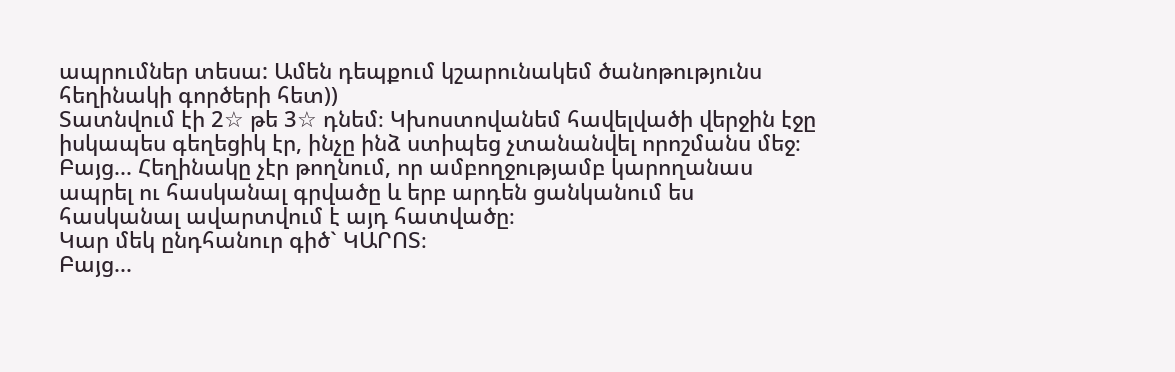ապրումներ տեսա: Ամեն դեպքում կշարունակեմ ծանոթությունս հեղինակի գործերի հետ))
Տատնվում էի 2☆ թե 3☆ դնեմ։ Կխոստովանեմ հավելվածի վերջին էջը իսկապես գեղեցիկ էր, ինչը ինձ ստիպեց չտանանվել որոշմանս մեջ։
Բայց... Հեղինակը չէր թողնում, որ ամբողջությամբ կարողանաս ապրել ու հասկանալ գրվածը և երբ արդեն ցանկանում ես հասկանալ ավարտվում է այդ հատվածը։
Կար մեկ ընդհանուր գիծ` ԿԱՐՈՏ։
Բայց...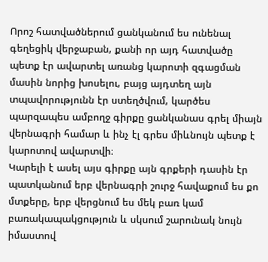Որոշ հատվածներում ցանկանում ես ունենալ գեղեցիկ վերջաբան, քանի որ այդ հատվածը պետք էր ավարտել առանց կարոտի զգացման մասին նորից խոսելու, բայց այդտեղ այն տպավորությունն էր ստեղծվում, կարծես պարզապես ամբողջ գիրքը ցանկանաս գրել միայն վերնագրի համար և ինչ էլ գրես միևնույն պետք է կարոտով ավարտվի։
Կարելի է ասել այս գիրքը այն գրքերի դասին էր պատկանում երբ վերնագրի շուրջ հավաքում ես քո մտքերը, երբ վերցնում ես մեկ բառ կամ բառակապակցություն և սկսում շարունակ նույն իմաստով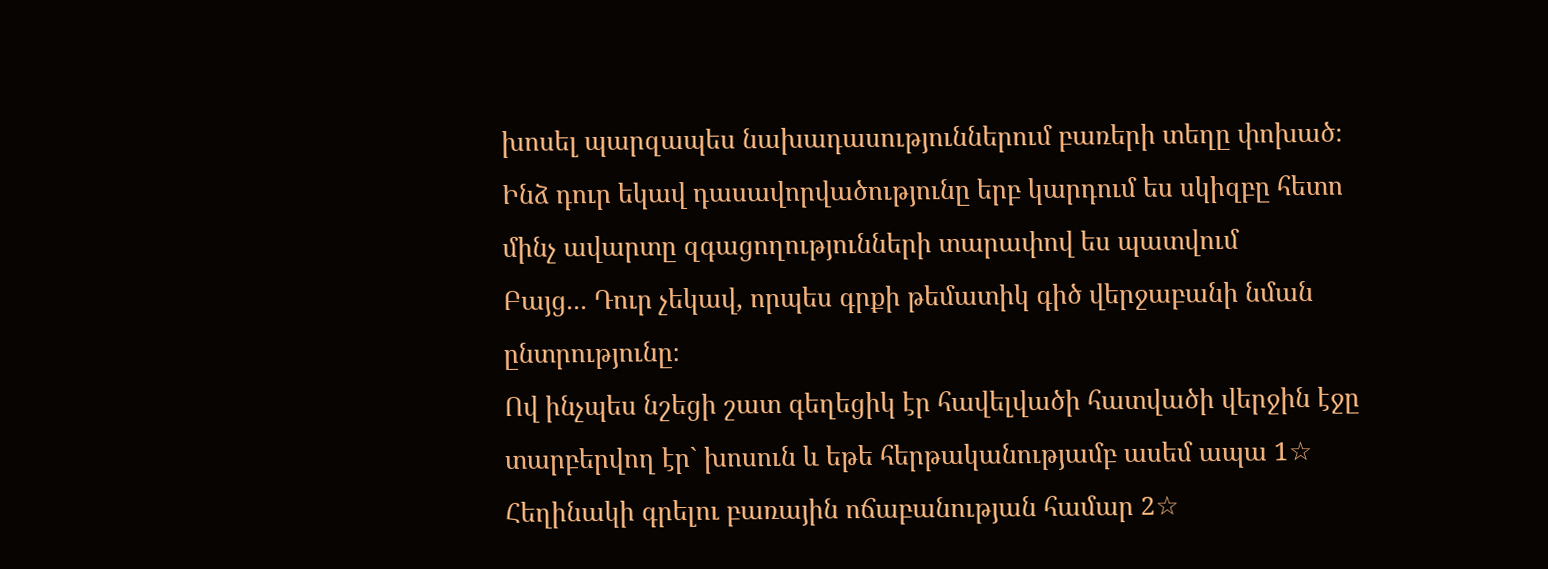խոսել պարզապես նախադասություններում բառերի տեղը փոխած։
Ինձ դուր եկավ դասավորվածությունը երբ կարդում ես սկիզբը հետո մինչ ավարտը զգացողությունների տարափով ես պատվում
Բայց... Դուր չեկավ, որպես գրքի թեմատիկ գիծ վերջաբանի նման ընտրությունը։
Ով ինչպես նշեցի շատ գեղեցիկ էր հավելվածի հատվածի վերջին էջը տարբերվող էր` խոսուն և եթե հերթականությամբ ասեմ ապա 1☆ Հեղինակի գրելու բառային ոճաբանության համար 2☆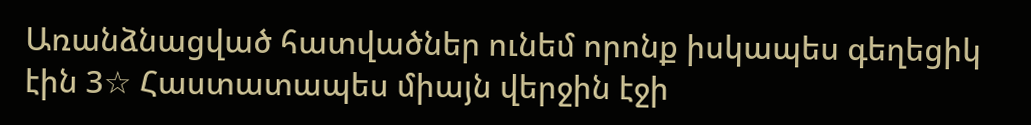Առանձնացված հատվածներ ունեմ որոնք իսկապես գեղեցիկ էին 3☆ Հաստատապես միայն վերջին էջի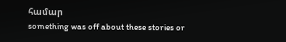համար
something was off about these stories or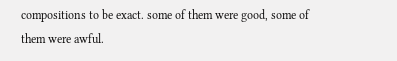compositions to be exact. some of them were good, some of them were awful.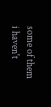some of them i haven't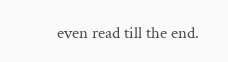even read till the end.